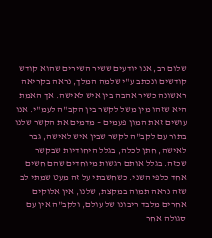שלום רב, אנו יודעים ששיר השירים שהוא קודש קודשים ונכתב ע"י שלמה המלך, נראה בקריאה ראשונה כשיר אהבה בין איש לאישה. אך האמת היא שזהו מין משל לקשר בין הקב"ה לעמ"י. אנו עושים זאת המון פעמים – מדמים את הקשר שלנו בתור עם לקב"ה לקשר שבין איש לאישה, גבר לאישה, חתן לכלה, בגלל היחודיות שבקשר שכזה. בגלל אותם רגשות מיוחדים שהם חשים אחד כלפי השני. כשחשבתי על זה מעט שמתי לב שזה נראה תמוה במקצת, שלנו, אין אלוקים אחרים מלבד ריבונו של עולם, ולקב"ה אין עם סגולה אחר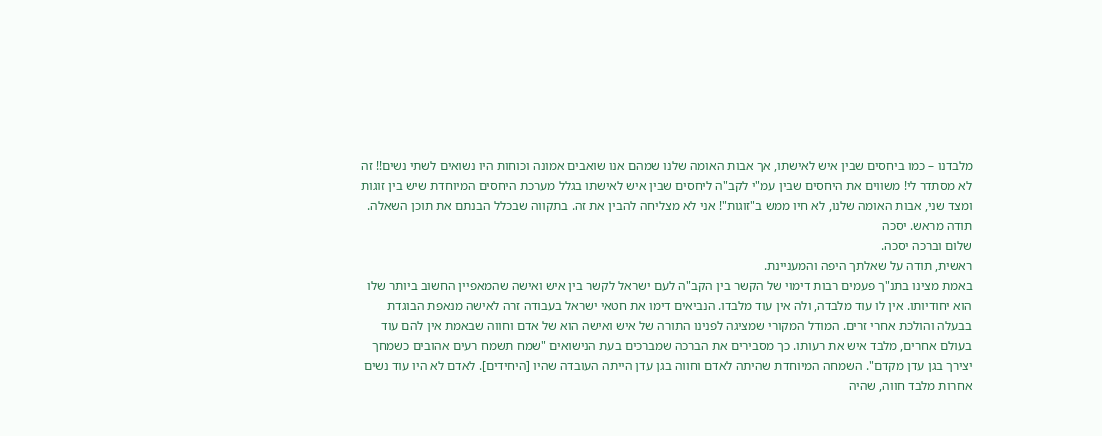מלבדנו – כמו ביחסים שבין איש לאישתו, אך אבות האומה שלנו שמהם אנו שואבים אמונה וכוחות היו נשואים לשתי נשים!! זה לא מסתדר לי! משווים את היחסים שבין עמ"י לקב"ה ליחסים שבין איש לאישתו בגלל מערכת היחסים המיוחדת שיש בין זוגות ומצד שני, אבות האומה שלנו, לא חיו ממש ב"זוגות"! אני לא מצליחה להבין את זה. בתקווה שבכלל הבנתם את תוכן השאלה. תודה מראש. יסכה
שלום וברכה יסכה.
ראשית, תודה על שאלתך היפה והמעניינת.
באמת מצינו בתנ"ך פעמים רבות דימוי של הקשר בין הקב"ה לעם ישראל לקשר בין איש ואישה שהמאפיין החשוב ביותר שלו הוא יחודיותו. אין לו עוד מלבדה, ולה אין עוד מלבדו. הנביאים דימו את חטאי ישראל בעבודה זרה לאישה מנאפת הבוגדת בבעלה והולכת אחרי זרים. המודל המקורי שמציגה לפנינו התורה של איש ואישה הוא של אדם וחווה שבאמת אין להם עוד בעולם אחרים, מלבד איש את רעותו. כך מסבירים את הברכה שמברכים בעת הנישואים "שמח תשמח רעים אהובים כשמחך יצירך בגן עדן מקדם". השמחה המיוחדת שהיתה לאדם וחווה בגן עדן הייתה העובדה שהיו [היחידים]. לאדם לא היו עוד נשים אחרות מלבד חווה, שהיה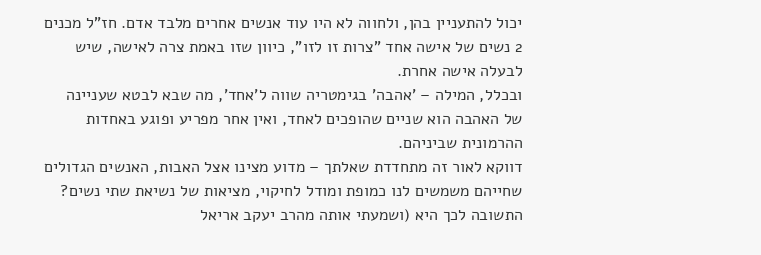יכול להתעניין בהן, ולחווה לא היו עוד אנשים אחרים מלבד אדם. חז"ל מכנים 2 נשים של אישה אחד "צרות זו לזו", כיוון שזו באמת צרה לאישה, שיש לבעלה אישה אחרת.
ובכלל, המילה – 'אהבה' בגימטריה שווה ל'אחד', מה שבא לבטא שעניינה של האהבה הוא שניים שהופכים לאחד, ואין אחר מפריע ופוגע באחדות ההרמונית שביניהם.
דווקא לאור זה מתחדדת שאלתך – מדוע מצינו אצל האבות, האנשים הגדולים שחייהם משמשים לנו כמופת ומודל לחיקוי, מציאות של נשיאת שתי נשים?
התשובה לכך היא (ושמעתי אותה מהרב יעקב אריאל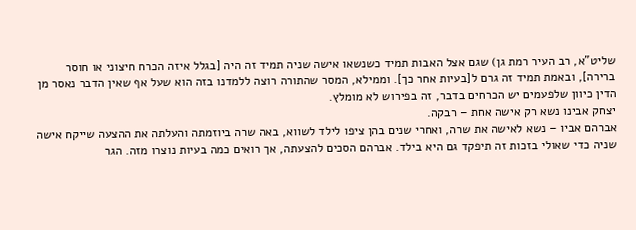שליט"א, רב העיר רמת גן) שגם אצל האבות תמיד כשנשאו אישה שניה תמיד זה היה [בגלל איזה הכרח חיצוני או חוסר ברירה], ובאמת תמיד זה גרם ל[בעיות אחר כך]. וממילא, המסר שהתורה רוצה ללמדנו בזה הוא שעל אף שאין הדבר נאסר מן הדין כיוון שלפעמים יש הכרחים בדבר, זה בפירוש לא מומלץ.
יצחק אבינו נשא רק אישה אחת – רבקה.
אברהם אביו – נשא לאישה את שרה, ואחרי שנים בהן ציפו לילד לשווא, באה שרה ביוזמתה והעלתה את ההצעה שייקח אישה שניה כדי שאולי בזכות זה תיפקד גם היא בילד. אברהם הסכים להצעתה, אך רואים כמה בעיות נוצרו מזה. הגר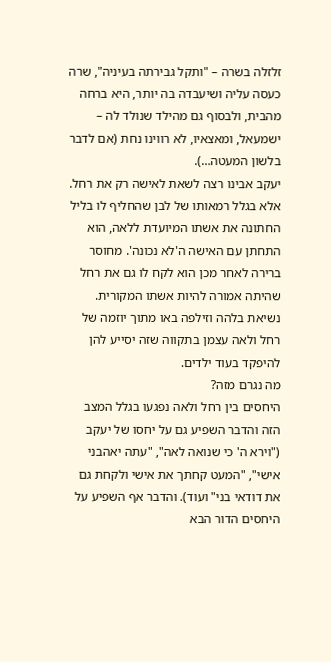זלזלה בשרה – "ותקל גבירתה בעיניה", שרה כעסה עליה ושיעבדה בה יותר, היא ברחה מהבית, ולבסוף גם מהילד שנולד לה – ישמעאל, ומאצאיו, לא רווינו נחת (אם לדבר בלשון המעטה…).
יעקב אבינו רצה לשאת לאישה רק את רחל. אלא בגלל רמאותו של לבן שהחליף לו בליל החתונה את אשתו המיועדת ללאה, הוא התחתן עם האישה ה'לא נכונה'. מחוסר ברירה לאחר מכן הוא לקח לו גם את רחל שהיתה אמורה להיות אשתו המקורית. נשיאת בלהה וזילפה באו מתוך יוזמה של רחל ולאה עצמן בתקווה שזה יסייע להן להיפקד בעוד ילדים.
מה נגרם מזה?
היחסים בין רחל ולאה נפגעו בגלל המצב הזה והדבר השפיע גם על יחסו של יעקב ("וירא ה' כי שנואה לאה", "עתה יאהבני אישי", "המעט קחתך את אישי ולקחת גם את דודאי בני" ועוד). והדבר אף השפיע על היחסים הדור הבא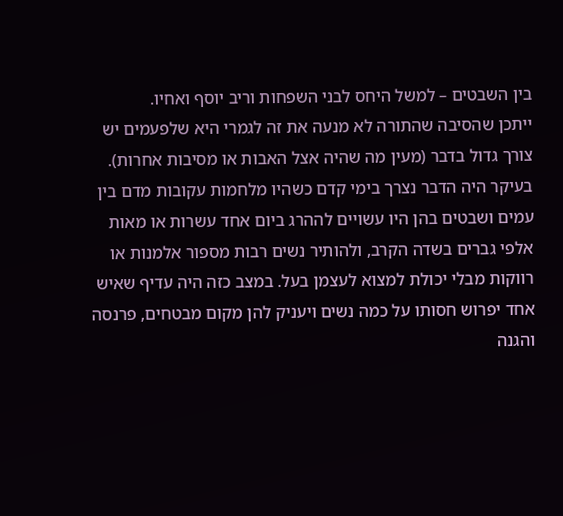בין השבטים – למשל היחס לבני השפחות וריב יוסף ואחיו.
ייתכן שהסיבה שהתורה לא מנעה את זה לגמרי היא שלפעמים יש צורך גדול בדבר (מעין מה שהיה אצל האבות או מסיבות אחרות). בעיקר היה הדבר נצרך בימי קדם כשהיו מלחמות עקובות מדם בין עמים ושבטים בהן היו עשויים לההרג ביום אחד עשרות או מאות אלפי גברים בשדה הקרב, ולהותיר נשים רבות מספור אלמנות או רווקות מבלי יכולת למצוא לעצמן בעל. במצב כזה היה עדיף שאיש אחד יפרוש חסותו על כמה נשים ויעניק להן מקום מבטחים, פרנסה והגנה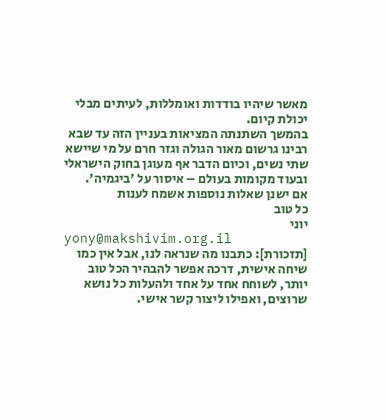מאשר שיהיו בודדות ואומללות, לעיתים מבלי יכולת קיום.
בהמשך השתנתה המציאות בעניין הזה עד שבא רבינו גרשום מאור הגולה וגזר חרם על מי שיישא שתי נשים, וכיום הדבר אף מעוגן בחוק הישראלי ובעוד מקומות בעולם – איסור על 'ביגמיה'.
אם ישנן שאלות נוספות אשמח לענות
כל טוב
יוני
yony@makshivim.org.il
[תזכורת]: כתבנו מה שנראה לנו, אבל אין כמו שיחה אישית, דרכה אפשר להבהיר הכל טוב יותר, לשוחח אחד על אחד ולהעלות כל נושא שרוצים, ואפילו ליצור קשר אישי.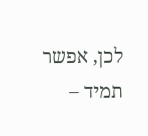לכן, אפשר תמיד –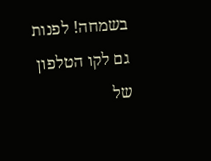בשמחה! לפנות גם לקו הטלפון של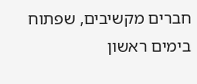חברים מקשיבים, שפתוח בימים ראשון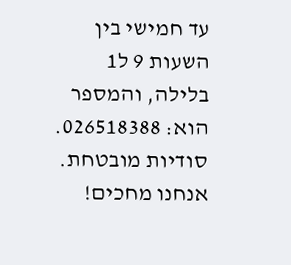עד חמישי בין השעות 9 ל1 בלילה, והמספר הוא: 026518388. סודיות מובטחת. אנחנו מחכים!